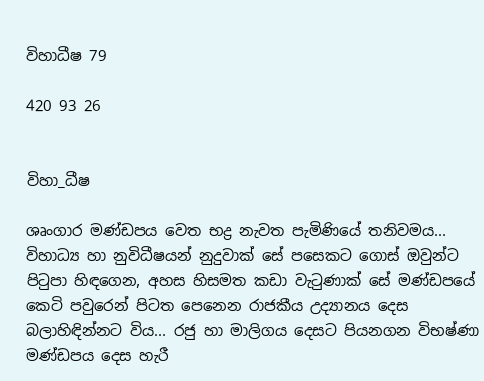විහාධීෂ 79

420 93 26


විහා_ධීෂ

ශෘංගාර මණ්ඩපය වෙත භද්‍ර නැවත පැමිණියේ තනිවමය... විහාධ්‍ය හා නුවිධීෂයන් නුදුවාක් සේ පසෙකට ගොස් ඔවුන්ට පිටුපා හිඳගෙන, අහස හිසමත කඩා වැටුණාක් සේ මණ්ඩපයේ කෙටි පවුරෙන් පිටත පෙනෙන රාජකීය උද්‍යානය දෙස බලාහිඳින්නට විය... රජු හා මාලිගය දෙසට පියනගන විභෂ්ණා මණ්ඩපය දෙස හැරී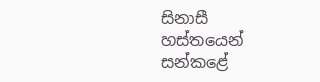සිනාසී හස්තයෙන් සන්කළේ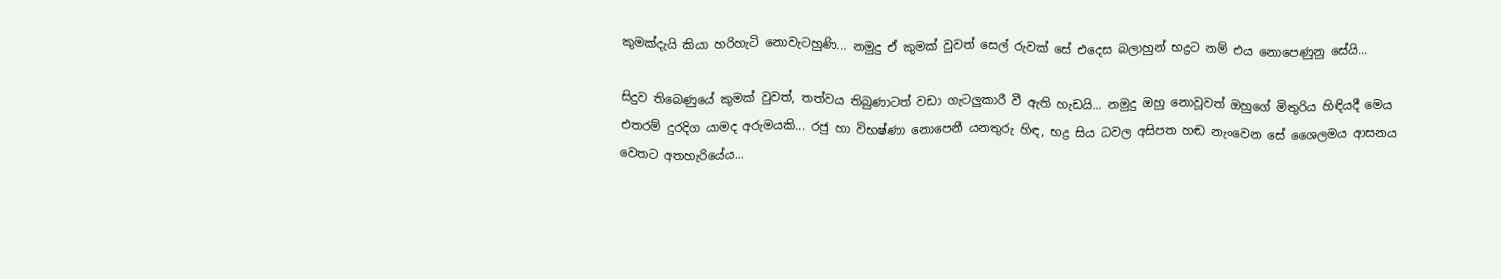කුමක්දැයි කියා හරිහැටි නොවැටහුණි... නමුදු ඒ කුමක් වුවත් සෙල් රුවක් සේ එදෙස බලාහුන් භද්‍රට නම් එය නොපෙණුනු සේයි...

සිදුව තිබෙණුයේ කුමක් වුවත්, තත්වය තිබුණාටත් වඩා ගැටලුකාරී වී ඇති හැඩයි... නමුදු ඔහු නොවූවත් ඔහුගේ මිතුරිය හිඳියදී මෙය එතරම් දුරදිග යාමද අරුමයකි... රජු හා විභෂ්ණා නොපෙනී යනතුරු හිඳ, භද්‍ර සිය ධවල අසිපත හඬ නැංවෙන සේ ශෛලමය ආසනය වෙතට අතහැරියේය...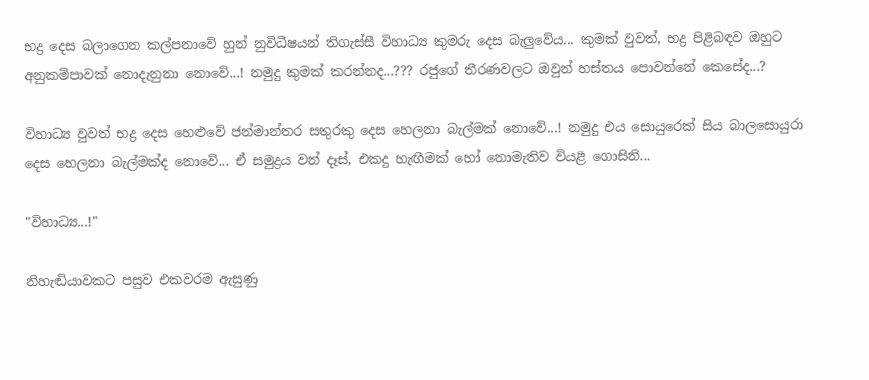භද්‍ර දෙස බලාගෙන කල්පනාවේ හුන් නුවිධීෂයන් තිගැස්සී විහාධ්‍ය කුමරු දෙස බැලුවේය... කුමක් වුවත්, භද්‍ර පිළිබඳව ඔහුට අනුකම්පාවක් නොදැනුනා නොවේ...! නමුදු කුමක් කරන්නද...??? රජුගේ තීරණවලට ඔවුන් හස්තය පොවන්නේ කෙසේද...?

විහාධ්‍ය වුවත් භද්‍ර දෙස හෙළුවේ ජන්මාන්තර සතුරකු දෙස හෙලනා බැල්මක් නොවේ...! නමුදු එය සොයුරෙක් සිය බාලසොයුරා දෙස හෙලනා බැල්මක්ද නොවේ... ඒ සමුද්‍රය වන් දෑස්, එකදු හැඟීමක් හෝ නොමැතිව වියළී ගොසිනි...

"විහාධ්‍ය...!"

නිහැඬියාවකට පසුව එකවරම ඇසුණු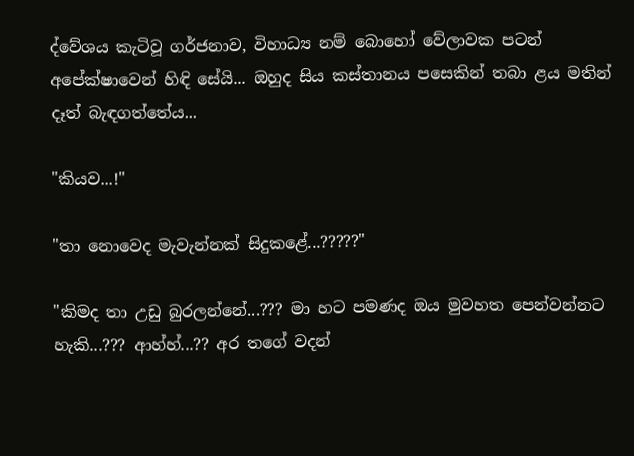ද්වේශය කැටිවූ ගර්ජනාව, විහාධ්‍ය නම් බොහෝ වේලාවක පටන් අපේක්ෂාවෙන් හිඳි සේයි... ඔහුද සිය කස්තානය පසෙකින් තබා ළය මතින් දෑත් බැඳගත්තේය...

"කියව...!"

"තා නොවෙද මැවැන්නක් සිදුකළේ...?????"

"කිමද තා උඩු බුරලන්නේ...??? මා හට පමණද ඔය මුවහත පෙන්වන්නට හැකි...??? ආහ්හ්...?? අර තගේ වදන්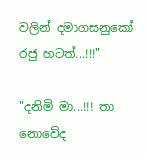වලින් දමාගසනුකෝ රජු හටත්...!!!"

"දනිමි මා...!!! තා නොවේද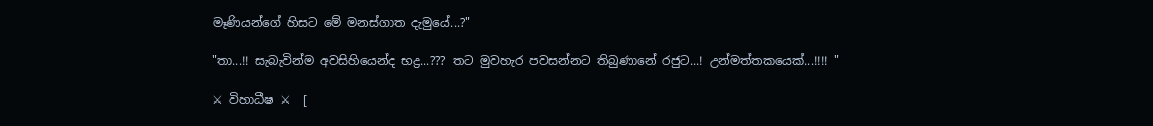මෑණියන්ගේ හිසට මේ මනස්ගාත දැමුයේ...?"

"තා...!! සැබැවින්ම අවසිහියෙන්ද භද්‍ර...??? තට මුවහැර පවසන්නට තිබුණානේ රජුට...! උන්මත්තකයෙක්...!!!! "

⚔ විහාධීෂ ⚔  [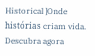Historical ]Onde histórias criam vida. Descubra agora